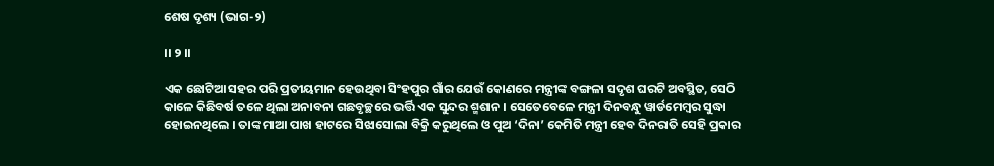ଶେଷ ଦୃଶ୍ୟ (ଭାଗ-୨)

।। ୨ ।।

ଏକ ଛୋଟିଆ ସହର ପରି ପ୍ରତୀୟମାନ ହେଉଥିବା ସିଂହପୁର ଗାଁର ଯେଉଁ କୋଣରେ ମନ୍ତ୍ରୀଙ୍କ ବଙ୍ଗଳା ସଦୃଶ ଘରଟି ଅବସ୍ଥିତ, ସେଠି କାଳେ କିଛିବର୍ଷ ତଳେ ଥିଲା ଅନାବନା ଗଛବୃଚ୍ଛରେ ଭର୍ତ୍ତି ଏକ ସୁନ୍ଦର ଶ୍ମଶାନ । ସେତେବେଳେ ମନ୍ତ୍ରୀ ଦିନବନ୍ଧୁ ୱାର୍ଡମେମ୍ବର ସୁଦ୍ଧା ହୋଇନଥିଲେ । ତାଙ୍କ ମାଆ ପାଖ ହାଟରେ ସିଝାସୋଲା ବିକ୍ରି କରୁଥିଲେ ଓ ପୁଅ ‘ଦିନା’ କେମିତି ମନ୍ତ୍ରୀ ହେବ ଦିନରାତି ସେହି ପ୍ରକାର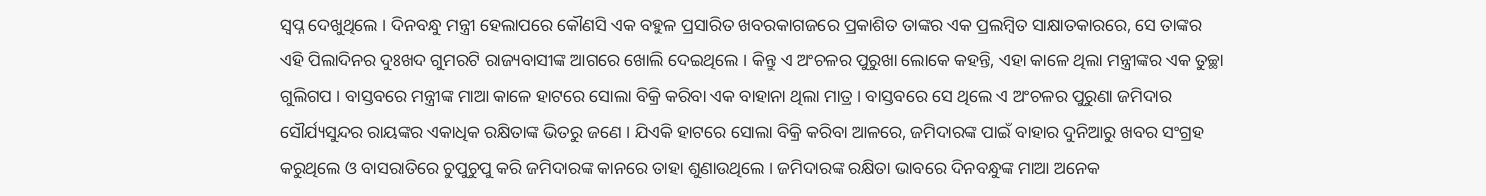ସ୍ୱପ୍ନ ଦେଖୁଥିଲେ । ଦିନବନ୍ଧୁ ମନ୍ତ୍ରୀ ହେଲାପରେ କୌଣସି ଏକ ବହୁଳ ପ୍ରସାରିତ ଖବରକାଗଜରେ ପ୍ରକାଶିତ ତାଙ୍କର ଏକ ପ୍ରଲମ୍ବିତ ସାକ୍ଷାତକାରରେ, ସେ ତାଙ୍କର ଏହି ପିଲାଦିନର ଦୁଃଖଦ ଗୁମରଟି ରାଜ୍ୟବାସୀଙ୍କ ଆଗରେ ଖୋଲି ଦେଇଥିଲେ । କିନ୍ତୁ ଏ ଅଂଚଳର ପୁରୁଖା ଲୋକେ କହନ୍ତି, ଏହା କାଳେ ଥିଲା ମନ୍ତ୍ରୀଙ୍କର ଏକ ତୁଚ୍ଛା ଗୁଲିଗପ । ବାସ୍ତବରେ ମନ୍ତ୍ରୀଙ୍କ ମାଆ କାଳେ ହାଟରେ ସୋଲା ବିକ୍ରି କରିବା ଏକ ବାହାନା ଥିଲା ମାତ୍ର । ବାସ୍ତବରେ ସେ ଥିଲେ ଏ ଅଂଚଳର ପୁରୁଣା ଜମିଦାର ସୌର୍ଯ୍ୟସୁନ୍ଦର ରାୟଙ୍କର ଏକାଧିକ ରକ୍ଷିତାଙ୍କ ଭିତରୁ ଜଣେ । ଯିଏକି ହାଟରେ ସୋଲା ବିକ୍ରି କରିବା ଆଳରେ, ଜମିଦାରଙ୍କ ପାଇଁ ବାହାର ଦୁନିଆରୁ ଖବର ସଂଗ୍ରହ କରୁଥିଲେ ଓ ବାସରାତିରେ ଚୁପୁଚୁପୁ କରି ଜମିଦାରଙ୍କ କାନରେ ତାହା ଶୁଣାଉଥିଲେ । ଜମିଦାରଙ୍କ ରକ୍ଷିତା ଭାବରେ ଦିନବନ୍ଧୁଙ୍କ ମାଆ ଅନେକ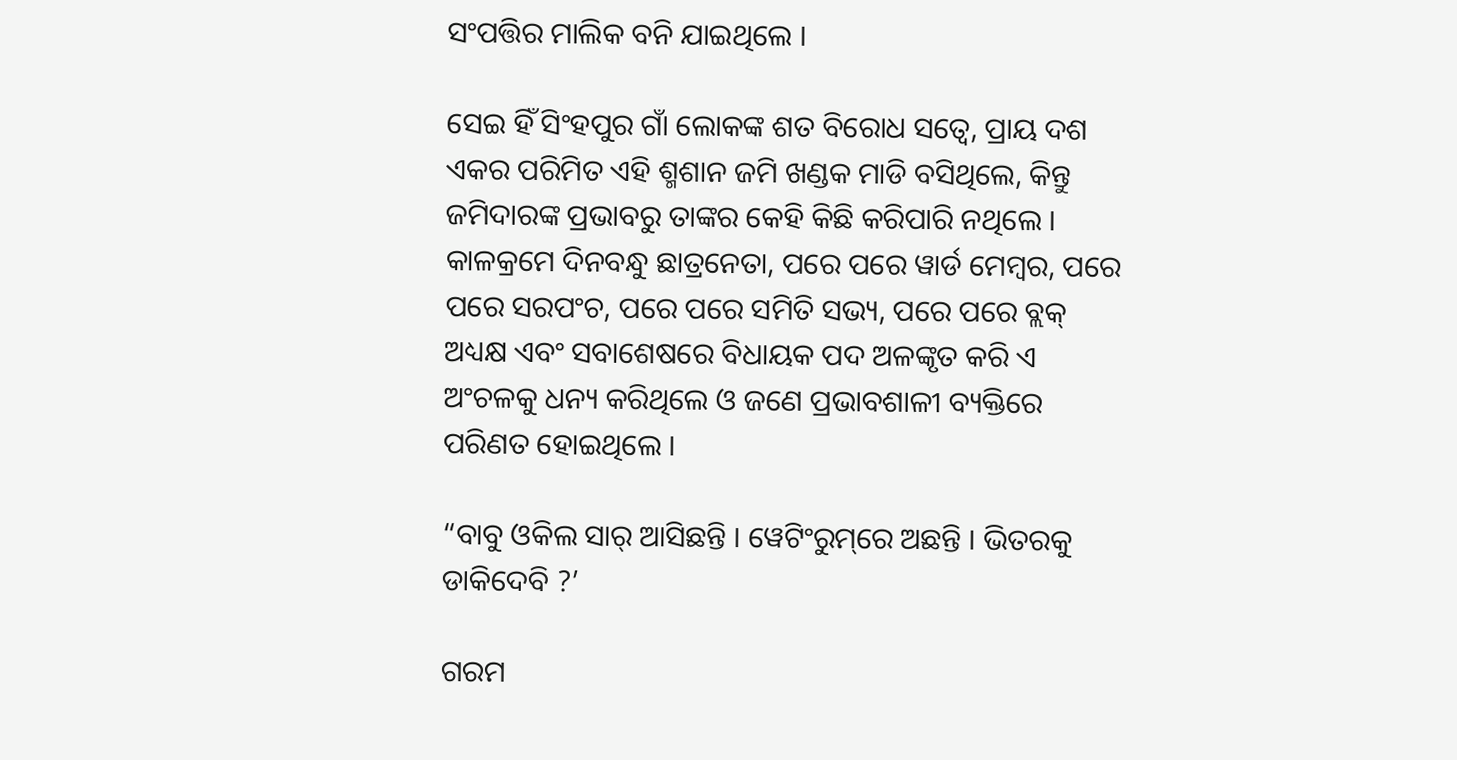ସଂପତ୍ତିର ମାଲିକ ବନି ଯାଇଥିଲେ ।

ସେଇ ହିଁ ସିଂହପୁର ଗାଁ ଲୋକଙ୍କ ଶତ ବିରୋଧ ସତ୍ୱେ, ପ୍ରାୟ ଦଶ ଏକର ପରିମିତ ଏହି ଶ୍ମଶାନ ଜମି ଖଣ୍ଡକ ମାଡି ବସିଥିଲେ, କିନ୍ତୁ ଜମିଦାରଙ୍କ ପ୍ରଭାବରୁ ତାଙ୍କର କେହି କିଛି କରିପାରି ନଥିଲେ । କାଳକ୍ରମେ ଦିନବନ୍ଧୁ ଛାତ୍ରନେତା, ପରେ ପରେ ୱାର୍ଡ ମେମ୍ବର, ପରେ ପରେ ସରପଂଚ, ପରେ ପରେ ସମିତି ସଭ୍ୟ, ପରେ ପରେ ବ୍ଲକ୍ ଅଧ୍ୟକ୍ଷ ଏବଂ ସବାଶେଷରେ ବିଧାୟକ ପଦ ଅଳଙ୍କୃତ କରି ଏ ଅଂଚଳକୁ ଧନ୍ୟ କରିଥିଲେ ଓ ଜଣେ ପ୍ରଭାବଶାଳୀ ବ୍ୟକ୍ତିରେ ପରିଣତ ହୋଇଥିଲେ ।

“ବାବୁ ଓକିଲ ସାର୍ ଆସିଛନ୍ତି । ୱେଟିଂରୁମ୍‌ରେ ଅଛନ୍ତି । ଭିତରକୁ ଡାକିଦେବି ?’

ଗରମ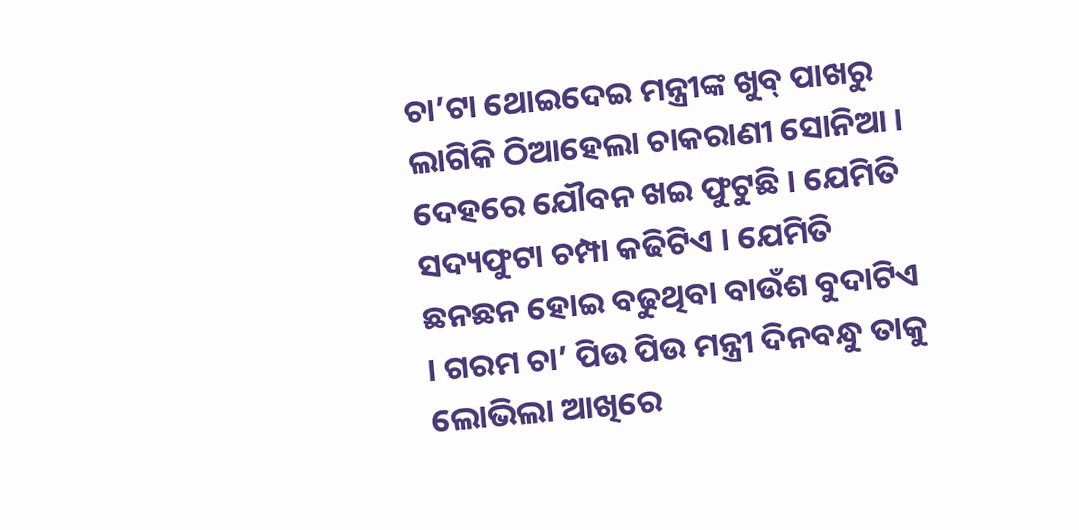ଚା’ଟା ଥୋଇଦେଇ ମନ୍ତ୍ରୀଙ୍କ ଖୁବ୍ ପାଖରୁ ଲାଗିକି ଠିଆହେଲା ଚାକରାଣୀ ସୋନିଆ । ଦେହରେ ଯୌବନ ଖଇ ଫୁଟୁଛି । ଯେମିତି ସଦ୍ୟଫୁଟା ଚମ୍ପା କଢିଟିଏ । ଯେମିତି ଛନଛନ ହୋଇ ବଢୁଥିବା ବାଉଁଶ ବୁଦାଟିଏ । ଗରମ ଚା’ ପିଉ ପିଉ ମନ୍ତ୍ରୀ ଦିନବନ୍ଧୁ ତାକୁ ଲୋଭିଲା ଆଖିରେ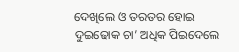ଦେଖିଲେ ଓ ତରତର ହୋଇ ଦୁଇଢୋକ ଚା’ ଅଧିକ ପିଇଦେଲେ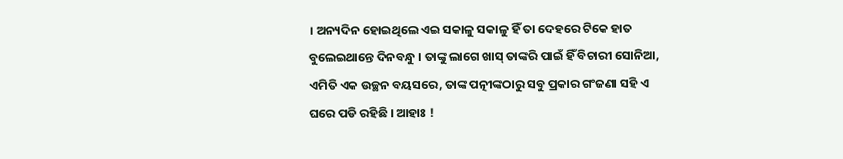। ଅନ୍ୟଦିନ ହୋଇଥିଲେ ଏଇ ସକାଳୁ ସକାଳୁ ହିଁ ତା ଦେହରେ ଟିକେ ହାତ ବୁଲେଇଥାନ୍ତେ ଦିନବନ୍ଧୁ । ତାଙ୍କୁ ଲାଗେ ଖାସ୍ ତାଙ୍କରି ପାଇଁ ହିଁ ବିଚାରୀ ସୋନିଆ, ଏମିତି ଏକ ଉଚ୍ଛନ ବୟସରେ, ତାଙ୍କ ପତ୍ନୀଙ୍କଠାରୁ ସବୁ ପ୍ରକାର ଗଂଜଣା ସହି ଏ ଘରେ ପଡି ରହିଛି । ଆହାଃ !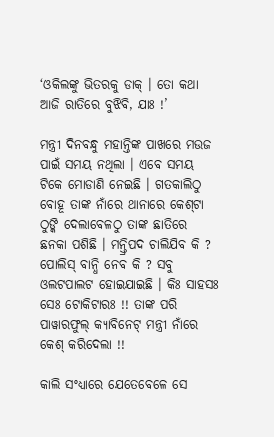‘ଓକିଲଙ୍କୁ ଭିତରକୁ ଡାକ୍ । ତୋ କଥା ଆଜି ରାତିରେ ବୁଝିବି, ଯାଃ !’

ମନ୍ତ୍ରୀ ଦିନବନ୍ଧୁ ମହାନ୍ତିଙ୍କ ପାଖରେ ମଉଜ ପାଇଁ ସମୟ ନଥିଲା । ଏବେ ସମୟ ଟିକେ ମୋଡାଣି ନେଇଛି । ଗତକାଲିଠୁ ବୋହୂ ତାଙ୍କ ନାଁରେ ଥାନାରେ କେଶ୍‌ଟା ଠୁଙ୍କି ଦେଲାବେଳଠୁ ତାଙ୍କ ଛାତିରେ ଛନକା ପଶିଛି । ମନ୍ତ୍ରିପଦ ଚାଲିଯିବ କି ? ପୋଲିସ୍ ବାନ୍ଧି ନେବ କି ? ସବୁ ଓଲଟପାଲଟ ହୋଇଯାଇଛି । କିଃ ସାହସଃ ସେଃ ଟୋକିଟାରଃ !! ତାଙ୍କ ପରି ପାୱାରଫୁଲ୍ କ୍ୟାବିନେଟ୍ ମନ୍ତ୍ରୀ ନାଁରେ କେଶ୍ କରିଦେଲା !!

କାଲି ସଂଧ୍ୟାରେ ଯେତେବେଳେ ସେ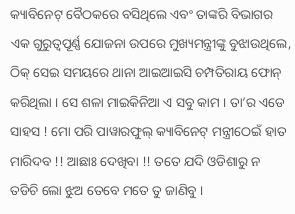କ୍ୟାବିନେଟ୍ ବୈଠକରେ ବସିଥିଲେ ଏବଂ ତାଙ୍କରି ବିଭାଗର ଏକ ଗୁରୁତ୍ୱପୂର୍ଣ୍ଣ ଯୋଜନା ଉପରେ ମୁଖ୍ୟମନ୍ତ୍ରୀଙ୍କୁ ବୁଝାଉଥିଲେ, ଠିକ୍ ସେଇ ସମୟରେ ଥାନା ଆଇଆଇସି ଚମ୍ପତିରାୟ ଫୋନ୍ କରିଥିଲା । ସେ ଶଳା ମାଇକିନିଆ ଏ ସବୁ କାମ । ତା’ର ଏଡେ ସାହସ ! ମୋ ପରି ପାୱାରଫୁଲ୍ କ୍ୟାବିନେଟ୍ ମନ୍ତ୍ରୀଠେଇଁ ହାତ ମାରିଦବ !! ଆଛାଃ ଦେଖିବା !! ତତେ ଯଦି ଓଡିଶାରୁ ନ ତଡିଚି ଲୋ ଝୁଅ ତେବେ ମତେ ତୁ ଜାଣିବୁ ।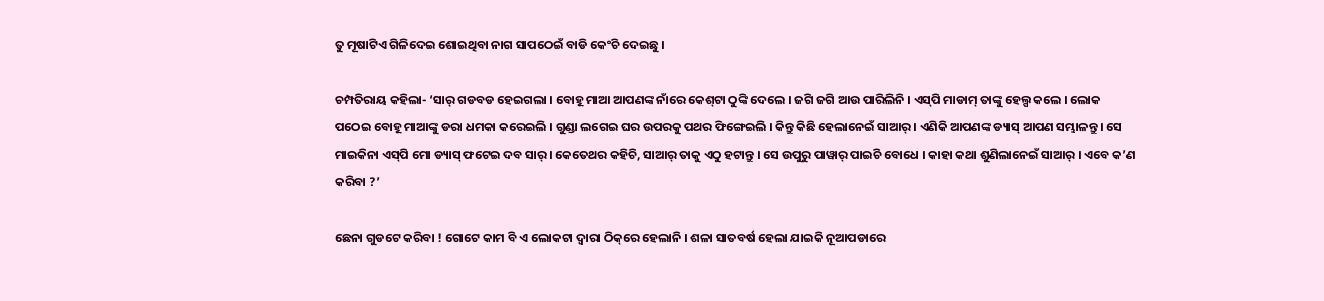ତୁ ମୂଷାଟିଏ ଗିଳିଦେଇ ଶୋଇଥିବା ନାଗ ସାପଠେଇଁ ବାଡି କେଂଚି ଦେଇଛୁ ।

ଚମ୍ପତିରାୟ କହିଲା- ‘ସାର୍ ଗଡବଡ ହେଇଗଲା । ବୋହୂ ମାଆ ଆପଣଙ୍କ ନାଁରେ କେଶ୍‌ଟା ଠୁଙ୍କି ଦେଲେ । ଜଗି ଜଗି ଆଉ ପାରିଲିନି । ଏସ୍‌ପି ମାଡାମ୍ ତାଙ୍କୁ ହେଲ୍ପ କଲେ । ଲୋକ ପଠେଇ ବୋହୂ ମାଆଙ୍କୁ ଡରା ଧମକା କରେଇଲି । ଗୁଣ୍ଡା ଲଗେଇ ଘର ଉପରକୁ ପଥର ଫିଙ୍ଗେଇଲି । କିନ୍ତୁ କିଛି ହେଲାନେଇଁ ସାଆର୍ । ଏଣିକି ଆପଣଙ୍କ ଡ୍ୟାସ୍ ଆପଣ ସମ୍ଭାଳନ୍ତୁ । ସେ ମାଇକିନା ଏସ୍‌ପି ମୋ ଡ୍ୟାସ୍ ଫଟେଇ ଦବ ସାର୍ । କେତେଥର କହିଚି, ସାଆର୍ ତାକୁ ଏଠୁ ହଟାନ୍ତୁ । ସେ ଉପୁରୁ ପାୱାର୍ ପାଇଚି ବୋଧେ । କାହା କଥା ଶୁଣିଲାନେଇଁ ସାଆର୍ । ଏବେ କ’ଣ କରିବା ?’

ଛେନା ଗୁଡଟେ କରିବା ! ଗୋଟେ କାମ ବି ଏ ଲୋକଟା ଦ୍ୱାରା ଠିକ୍‌ରେ ହେଲାନି । ଶଳା ସାତବର୍ଷ ହେଲା ଯାଇକି ନୂଆପଡାରେ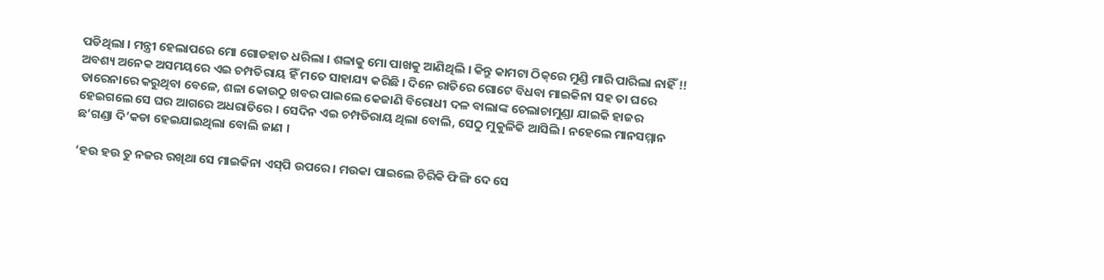ପଡିଥିଲା । ମନ୍ତ୍ରୀ ହେଲାପରେ ମୋ ଗୋଡହାତ ଧରିଲା । ଶଳାକୁ ମୋ ପାଖକୁ ଆଣିଥିଲି । କିନ୍ତୁ କାମଟା ଠିକ୍‌ରେ ମୁଣ୍ଡି ମାରି ପାରିଲା ନାହିଁ !! ଅବଶ୍ୟ ଅନେକ ଅସମୟରେ ଏଇ ଚମ୍ପତିରାୟ ହିଁ ମତେ ସାହାଯ୍ୟ କରିଛି । ଦିନେ ରାତିରେ ଗୋଟେ ବିଧବା ମାଇକିନା ସହ ତା ଘରେ ଡାରେନାରେ କରୁଥିବା ବେଳେ, ଶଳା କୋଉଠୁ ଖବର ପାଇଲେ କେଜାଣି ବିରୋଧୀ ଦଳ ବାଲାଙ୍କ ଚେଲାଚାମୁଣ୍ଡା ଯାଇକି ହାଜର ହେଇଗଲେ ସେ ଘର ଆଗରେ ଅଧରାତିରେ । ସେଦିନ ଏଇ ଚମ୍ପତିରାୟ ଥିଲା ବୋଲି, ସେଠୁ ମୁକୁଳିକି ଆସିଲି । ନହେଲେ ମାନସମ୍ମାନ ଛ’ଗଣ୍ଡା ଦି’କଡା ହେଇଯାଇଥିଲା ବୋଲି ଜାଣ ।

‘ହଉ ହଉ ତୁ ନଜର ରଖିଥା ସେ ମାଇକିନା ଏସ୍‌ପି ଉପରେ । ମଉକା ପାଇଲେ ଚିରିକି ଫିଙ୍ଗି ଦେ ସେ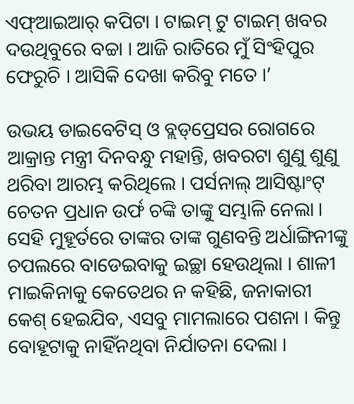ଏଫ୍‌ଆଇଆର୍ କପିଟା । ଟାଇମ୍ ଟୁ ଟାଇମ୍ ଖବର ଦଉଥିବୁରେ ବଚ୍ଚା । ଆଜି ରାତିରେ ମୁଁ ସିଂହିପୁର ଫେରୁଚି । ଆସିକି ଦେଖା କରିବୁ ମତେ ।’

ଉଭୟ ଡାଇବେଟିସ୍ ଓ ବ୍ଲଡ୍‌ପ୍ରେସର ରୋଗରେ ଆକ୍ରାନ୍ତ ମନ୍ତ୍ରୀ ଦିନବନ୍ଧୁ ମହାନ୍ତି, ଖବରଟା ଶୁଣୁ ଶୁଣୁ ଥରିବା ଆରମ୍ଭ କରିଥିଲେ । ପର୍ସନାଲ୍ ଆସିଷ୍ଟାଂଟ୍ ଚେତନ ପ୍ରଧାନ ଉର୍ଫ ଚଙ୍କି ତାଙ୍କୁ ସମ୍ଭାଳି ନେଲା । ସେହି ମୁହୂର୍ତରେ ତାଙ୍କର ତାଙ୍କ ଗୁଣବନ୍ତି ଅର୍ଧାଙ୍ଗିନୀଙ୍କୁ ଚପଲରେ ବାଡେଇବାକୁ ଇଚ୍ଛା ହେଉଥିଲା । ଶାଳୀ ମାଇକିନାକୁ କେତେଥର ନ କହିଛି, ଜନାକାରୀ କେଶ୍ ହେଇଯିବ, ଏସବୁ ମାମଲାରେ ପଶନା । କିନ୍ତୁ ବୋହୂଟାକୁ ନାହିଁନଥିବା ନିର୍ଯାତନା ଦେଲା ।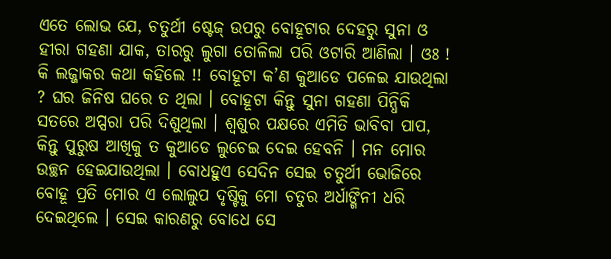ଏତେ ଲୋଭ ଯେ, ଚତୁର୍ଥୀ ଷ୍ଟେଜ୍ ଉପରୁ ବୋହୂଟାର ଦେହରୁ ସୁନା ଓ ହୀରା ଗହଣା ଯାକ, ତାରରୁ ଲୁଗା ତୋଳିଲା ପରି ଓଟାରି ଆଣିଲା । ଓଃ ! କି ଲଜ୍ଜାକର କଥା କହିଲେ !! ବୋହୂଟା କ’ଣ କୁଆଡେ ପଳେଇ ଯାଉଥିଲା ? ଘର ଜିନିଷ ଘରେ ତ ଥିଲା । ବୋହୂଟା କିନ୍ତୁ ସୁନା ଗହଣା ପିନ୍ଧିକି ସତରେ ଅପ୍ସରା ପରି ଦିଶୁଥିଲା । ଶ୍ୱଶୁର ପକ୍ଷରେ ଏମିତି ଭାବିବା ପାପ, କିନ୍ତୁ ପୁରୁଷ ଆଖିକୁ ତ କୁଆଡେ ଲୁଚେଇ ଦେଇ ହେବନି । ମନ ମୋର ଉଚ୍ଛନ ହେଇଯାଉଥିଲା । ବୋଧହୁଏ ସେଦିନ ସେଇ ଚତୁର୍ଥୀ ଭୋଜିରେ ବୋହୂ ପ୍ରତି ମୋର ଏ ଲୋଲୁପ ଦୃଷ୍ଟିକୁ ମୋ ଚତୁର ଅର୍ଧାଙ୍ଗିନୀ ଧରି ଦେଇଥିଲେ । ସେଇ କାରଣରୁ ବୋଧେ ସେ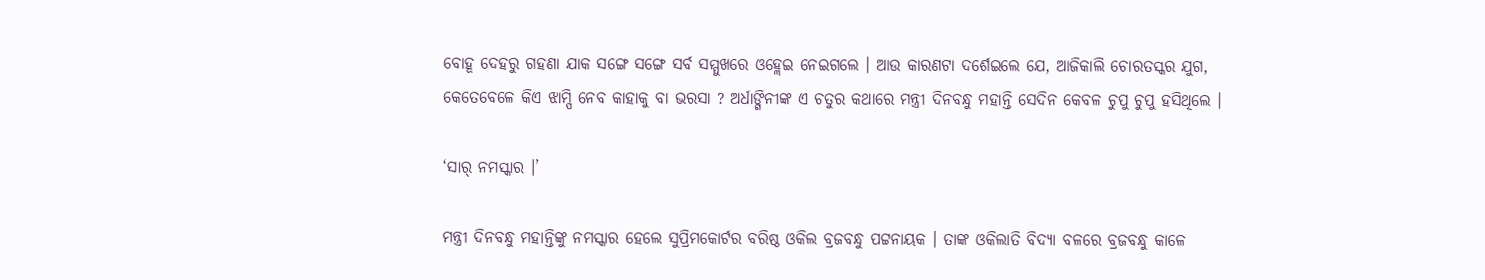ବୋହୂ ଦେହରୁ ଗହଣା ଯାକ ସଙ୍ଗେ ସଙ୍ଗେ ସର୍ବ ସମ୍ମୁଖରେ ଓହ୍ଲେଇ ନେଇଗଲେ । ଆଉ କାରଣଟା ଦର୍ଶେଇଲେ ଯେ, ଆଜିକାଲି ଚୋରତସ୍କର ଯୁଗ, କେତେବେଳେ କିଏ ଝାମ୍ପି ନେବ କାହାକୁ ବା ଭରସା ? ଅର୍ଧାଙ୍ଗିନୀଙ୍କ ଏ ଚତୁର କଥାରେ ମନ୍ତ୍ରୀ ଦିନବନ୍ଧୁ ମହାନ୍ତି ସେଦିନ କେବଳ ଚୁପୁ ଚୁପୁ ହସିଥିଲେ ।

‘ସାର୍ ନମସ୍କାର ।’

ମନ୍ତ୍ରୀ ଦିନବନ୍ଧୁ ମହାନ୍ତିଙ୍କୁ ନମସ୍କାର ହେଲେ ସୁପ୍ରିମକୋର୍ଟର ବରିଷ୍ଠ ଓକିଲ ବ୍ରଜବନ୍ଧୁ ପଟ୍ଟନାୟକ । ତାଙ୍କ ଓକିଲାତି ବିଦ୍ୟା ବଳରେ ବ୍ରଜବନ୍ଧୁ କାଳେ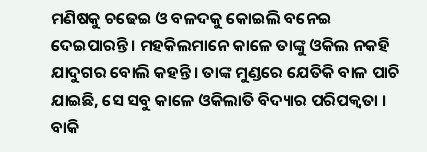ମଣିଷକୁ ଚଢେଇ ଓ ବଳଦକୁ କୋଇଲି ବନେଇ ଦେଇପାରନ୍ତି । ମହକିଲମାନେ କାଳେ ତାଙ୍କୁ ଓକିଲ ନକହି ଯାଦୁଗର ବୋଲି କହନ୍ତି । ତାଙ୍କ ମୁଣ୍ଡରେ ଯେତିକି ବାଳ ପାଚି ଯାଇଛି, ସେ ସବୁ କାଳେ ଓକିଲାତି ବିଦ୍ୟାର ପରିପକ୍ୱତା । ବାକି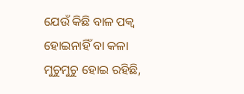ଯେଉଁ କିଛି ବାଳ ପକ୍ୱ ହୋଇନାହିଁ ବା କଳା ମୁଚୁମୁଚୁ ହୋଇ ରହିଛି,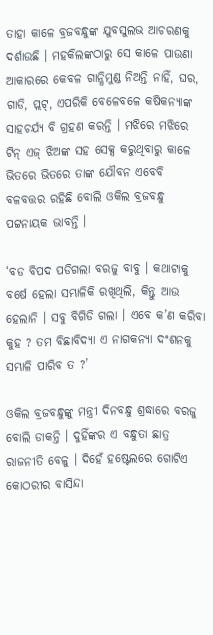ତାହା କାଳେ ବ୍ରଜବନ୍ଧୁଙ୍କ ଯୁବସୁଲଭ ଆଚରଣକୁ ଦର୍ଶାଉଛି । ମହକିଲଙ୍କଠାରୁ ସେ କାଳେ ପାଉଣା ଆକାରରେ କେବଳ ଗାନ୍ଧିମୁଣ୍ଡ ନିଅନ୍ତି ନାହିଁ, ଘର, ଗାଡି, ପ୍ଲଟ୍‌, ଏପରିକି ବେଳେବଳେ କଷିକନ୍ୟାଙ୍କ ସାହଚର୍ଯ୍ୟ ବି ଗ୍ରହଣ କରନ୍ତି । ମଝିରେ ମଝିରେ ଟିନ୍ ଏଜ୍ ଝିଅଙ୍କ ସହ ସେକ୍ସ କରୁଥିବାରୁ କାଳେ ଭିତରେ ଭିତରେ ତାଙ୍କ ଯୌବନ ଏବେବି ବଳବତ୍ତର ରହିଛି ବୋଲି ଓକିଲ ବ୍ରଜବନ୍ଧୁ ପଟ୍ଟନାୟକ ଭାବନ୍ତି ।

‘ବଡ ବିପଦ ପଡିଗଲା ବରଜୁ ବାବୁ । କଥାଟାକୁ ବର୍ଷେ ହେଲା ସମ୍ଭାଳିକି ରଖିଥିଲି, କିନ୍ତୁ ଆଉ ହେଲାନି । ସବୁ ବିଗିଡି ଗଲା । ଏବେ କ’ଣ କରିବା କୁହ ? ତମ ବିଛାବିଦ୍ୟା ଏ ନାଗକନ୍ୟା ଦଂଶନକୁ ସମ୍ଭାଳି ପାରିବ ତ ?’

ଓକିଲ ବ୍ରଜବନ୍ଧୁଙ୍କୁ ମନ୍ତ୍ରୀ ଦିନବନ୍ଧୁ ଶ୍ରଦ୍ଧାରେ ବରଜୁ ବୋଲି ଡାକନ୍ତି । ଦୁହିଁଙ୍କର ଏ ବନ୍ଧୁତା ଛାତ୍ର ରାଜନୀତି ବେଳୁ । ଦିହେଁ ହଷ୍ଟେଲରେ ଗୋଟିଏ କୋଠରୀର ବାସିନ୍ଦା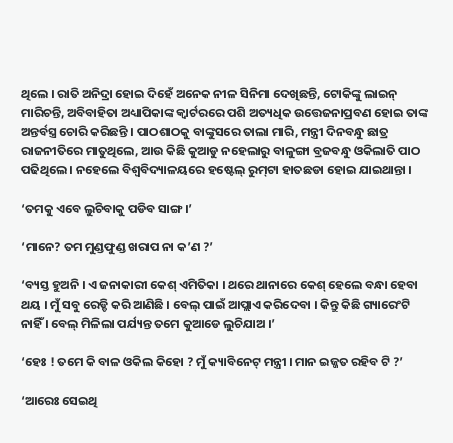ଥିଲେ । ରାତି ଅନିଦ୍ରା ହୋଇ ଦିହେଁ ଅନେକ ନୀଳ ସିନିମା ଦେଖିଛନ୍ତି, ଟୋକିଙ୍କୁ ଲାଇନ୍ ମାରିଚନ୍ତି, ଅବିବାହିତା ଅଧ୍ୟାପିକାଙ୍କ କ୍ୱାର୍ଟରରେ ପଶି ଅତ୍ୟଧିକ ଉତ୍ତେଜନାପ୍ରବଣ ହୋଇ ତାଙ୍କ ଅନ୍ତର୍ବସ୍ତ୍ର ଚୋରି କରିଛନ୍ତି । ପାଠଶାଠକୁ ବାଙ୍କୁସରେ ତାଲା ମାରି, ମନ୍ତ୍ରୀ ଦିନବନ୍ଧୁ ଛାତ୍ର ରାଜନୀତିରେ ମାତୁଥିଲେ, ଆଉ କିଛି କୁଆଡୁ ନହେଲାରୁ ବାଳୁଙ୍ଗା ବ୍ରଜବନ୍ଧୁ ଓକିଲାତି ପାଠ ପଢିଥିଲେ । ନହେଲେ ବିଶ୍ୱବିଦ୍ୟାଳୟରେ ହଷ୍ଟେଲ୍ ରୁମ୍‌ଟା ହାତଛଡା ହୋଇ ଯାଇଥାନ୍ତା ।

‘ତମକୁ ଏବେ ଲୁଚିବାକୁ ପଡିବ ସାଙ୍ଗ ।’

‘ମାନେ? ତମ ମୁଣ୍ଡଫୁଣ୍ଡ ଖରାପ ନା କ’ଣ ?’

‘ବ୍ୟସ୍ତ ହୁଅନି । ଏ ଜନାକାରୀ କେଶ୍ ଏମିତିକା । ଥରେ ଥାନାରେ କେଶ୍ ହେଲେ ବନ୍ଧା ହେବା ଥୟ । ମୁଁ ସବୁ ରେଡ୍ଡି କରି ଆଣିଛି । ବେଲ୍ ପାଇଁ ଆପ୍ଲାଏ କରିଦେବା । କିନ୍ତୁ କିଛି ଗ୍ୟାରେଂଟି ନାହିଁ । ବେଲ୍ ମିଳିଲା ପର୍ଯ୍ୟନ୍ତ ତମେ କୁଆଡେ ଲୁଚିଯାଅ ।’

‘ହେଃ ! ତମେ କି ବାଳ ଓକିଲ କିହୋ ? ମୁଁ କ୍ୟାବିନେଟ୍ ମନ୍ତ୍ରୀ । ମାନ ଇଜ୍ଜତ ରହିବ ଟି ?’

‘ଆରେଃ ସେଇଥି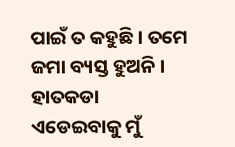ପାଇଁ ତ କହୁଛି । ତମେ ଜମା ବ୍ୟସ୍ତ ହୁଅନି । ହାତକଡା ଏଡେଇବାକୁ ମୁଁ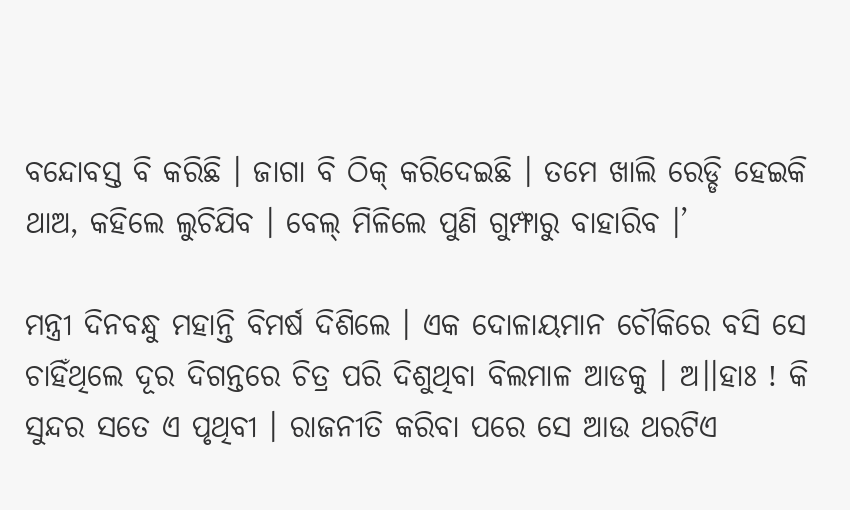ବନ୍ଦୋବସ୍ତ ବି କରିଛି । ଜାଗା ବି ଠିକ୍ କରିଦେଇଛି । ତମେ ଖାଲି ରେଡ୍ଡି ହେଇକି ଥାଅ, କହିଲେ ଲୁଚିଯିବ । ବେଲ୍ ମିଳିଲେ ପୁଣି ଗୁମ୍ଫାରୁ ବାହାରିବ ।’

ମନ୍ତ୍ରୀ ଦିନବନ୍ଧୁ ମହାନ୍ତି ବିମର୍ଷ ଦିଶିଲେ । ଏକ ଦୋଳାୟମାନ ଚୌକିରେ ବସି ସେ ଚାହିଁଥିଲେ ଦୂର ଦିଗନ୍ତରେ ଚିତ୍ର ପରି ଦିଶୁଥିବା ବିଲମାଳ ଆଡକୁ । ଅ।।ହାଃ ! କି ସୁନ୍ଦର ସତେ ଏ ପୃଥିବୀ । ରାଜନୀତି କରିବା ପରେ ସେ ଆଉ ଥରଟିଏ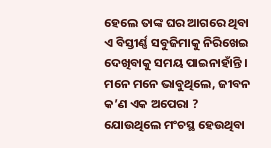ହେଲେ ତାଙ୍କ ଘର ଆଗରେ ଥିବା ଏ ବିସ୍ତୀର୍ଣ୍ଣ ସବୁଜିମାକୁ ନିରିଖେଇ ଦେଖିବାକୁ ସମୟ ପାଇନାହାଁନ୍ତି । ମନେ ମନେ ଭାବୁଥିଲେ, ଜୀବନ କ’ଣ ଏକ ଅପେରା ? ଯୋଉଥିଲେ ମଂଚସ୍ଥ ହେଉଥିବା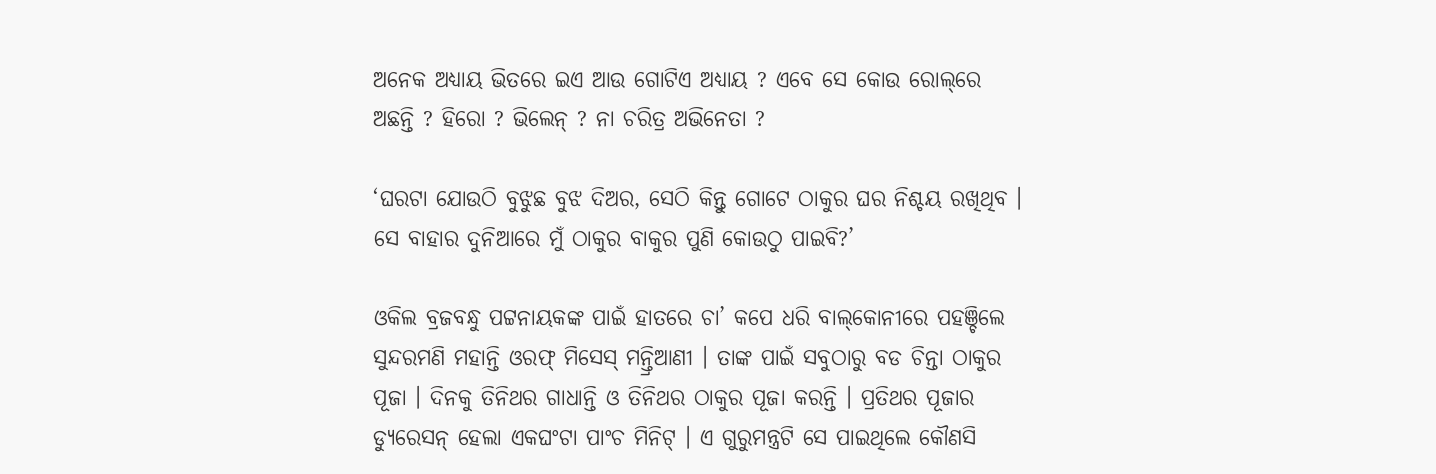ଅନେକ ଅଧ୍ୟାୟ ଭିତରେ ଇଏ ଆଉ ଗୋଟିଏ ଅଧ୍ୟାୟ ? ଏବେ ସେ କୋଉ ରୋଲ୍‌ରେ ଅଛନ୍ତି ? ହିରୋ ? ଭିଲେନ୍ ? ନା ଚରିତ୍ର ଅଭିନେତା ?

‘ଘରଟା ଯୋଉଠି ବୁଝୁଛ ବୁଝ ଦିଅର, ସେଠି କିନ୍ତୁ ଗୋଟେ ଠାକୁର ଘର ନିଶ୍ଚୟ ରଖିଥିବ । ସେ ବାହାର ଦୁନିଆରେ ମୁଁ ଠାକୁର ବାକୁର ପୁଣି କୋଉଠୁ ପାଇବି?’

ଓକିଲ ବ୍ରଜବନ୍ଧୁ ପଟ୍ଟନାୟକଙ୍କ ପାଇଁ ହାତରେ ଚା’ କପେ ଧରି ବାଲ୍‌କୋନୀରେ ପହଞ୍ଚିଲେ ସୁନ୍ଦରମଣି ମହାନ୍ତି ଓରଫ୍ ମିସେସ୍ ମନ୍ତ୍ରିଆଣୀ । ତାଙ୍କ ପାଇଁ ସବୁଠାରୁ ବଡ ଚିନ୍ତା ଠାକୁର ପୂଜା । ଦିନକୁ ତିନିଥର ଗାଧାନ୍ତି ଓ ତିନିଥର ଠାକୁର ପୂଜା କରନ୍ତି । ପ୍ରତିଥର ପୂଜାର ଡ୍ୟୁରେସନ୍ ହେଲା ଏକଘଂଟା ପାଂଚ ମିନିଟ୍ । ଏ ଗୁରୁମନ୍ତ୍ରଟି ସେ ପାଇଥିଲେ କୌଣସି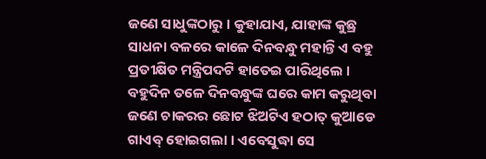ଜଣେ ସାଧୁଙ୍କଠାରୁ । କୁହାଯାଏ, ଯାହାଙ୍କ କୁଛ୍ର ସାଧନା ବଳରେ କାଳେ ଦିନବନ୍ଧୁ ମହାନ୍ତି ଏ ବହୁ ପ୍ରତୀକ୍ଷିତ ମନ୍ତ୍ରିପଦଟି ହାତେଇ ପାରିଥିଲେ । ବହୁଦିନ ତଳେ ଦିନବନ୍ଧୁଙ୍କ ଘରେ କାମ କରୁଥିବା ଜଣେ ଚାକରର ଛୋଟ ଝିଅଟିଏ ହଠାତ୍ କୁଆଡେ ଗାଏବ୍ ହୋଇଗଲା । ଏବେସୁଦ୍ଧା ସେ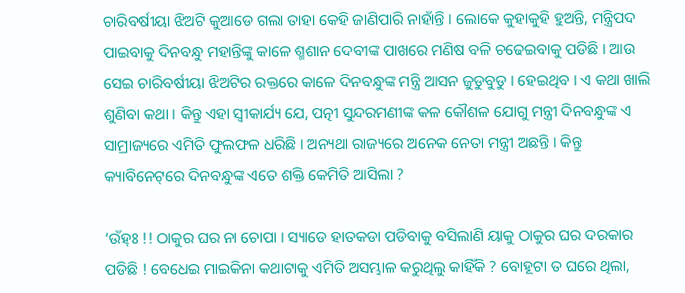ଚାରିବର୍ଷୀୟା ଝିଅଟି କୁଆଡେ ଗଲା ତାହା କେହି ଜାଣିପାରି ନାହାଁନ୍ତି । ଲୋକେ କୁହାକୁହି ହୁଅନ୍ତି, ମନ୍ତ୍ରିପଦ ପାଇବାକୁ ଦିନବନ୍ଧୁ ମହାନ୍ତିଙ୍କୁ କାଳେ ଶ୍ମଶାନ ଦେବୀଙ୍କ ପାଖରେ ମଣିଷ ବଳି ଚଢେଇବାକୁ ପଡିଛି । ଆଉ ସେଇ ଚାରିବର୍ଷୀୟା ଝିଅଟିର ରକ୍ତରେ କାଳେ ଦିନବନ୍ଧୁଙ୍କ ମନ୍ତ୍ରି ଆସନ ଜୁଡୁବୁଡୁ । ହେଇଥିବ । ଏ କଥା ଖାଲି ଶୁଣିବା କଥା । କିନ୍ତୁ ଏହା ସ୍ୱୀକାର୍ଯ୍ୟ ଯେ, ପତ୍ନୀ ସୁନ୍ଦରମଣୀଙ୍କ କଳ କୌଶଳ ଯୋଗୁ ମନ୍ତ୍ରୀ ଦିନବନ୍ଧୁଙ୍କ ଏ ସାମ୍ରାଜ୍ୟରେ ଏମିତି ଫୁଲଫଳ ଧରିଛି । ଅନ୍ୟଥା ରାଜ୍ୟରେ ଅନେକ ନେତା ମନ୍ତ୍ରୀ ଅଛନ୍ତି । କିନ୍ତୁ କ୍ୟାବିନେଟ୍‌ରେ ଦିନବନ୍ଧୁଙ୍କ ଏତେ ଶକ୍ତି କେମିତି ଆସିଲା ?

‘ଉଁହ୍‌ଃ !! ଠାକୁର ଘର ନା ଚୋପା । ସ୍ୟାଡେ ହାତକଡା ପଡିବାକୁ ବସିଲାଣି ୟାକୁ ଠାକୁର ଘର ଦରକାର ପଡିଛି ! ବେଧେଇ ମାଇକିନା କଥାଟାକୁ ଏମିତି ଅସମ୍ଭାଳ କରୁଥିଲୁ କାହିଁକି ? ବୋହୂଟା ତ ଘରେ ଥିଲା,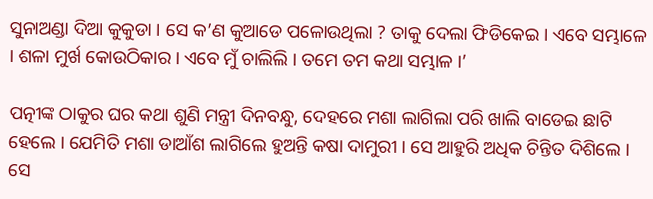ସୁନାଅଣ୍ଡା ଦିଆ କୁକୁଡା । ସେ କ’ଣ କୁଆଡେ ପଳୋଉଥିଲା ? ତାକୁ ଦେଲା ଫିଡିକେଇ । ଏବେ ସମ୍ଭାଳେ । ଶଳା ମୁର୍ଖ କୋଉଠିକାର । ଏବେ ମୁଁ ଚାଲିଲି । ତମେ ତମ କଥା ସମ୍ଭାଳ ।’

ପତ୍ନୀଙ୍କ ଠାକୁର ଘର କଥା ଶୁଣି ମନ୍ତ୍ରୀ ଦିନବନ୍ଧୁ, ଦେହରେ ମଶା ଲାଗିଲା ପରି ଖାଲି ବାଡେଇ ଛାଟି ହେଲେ । ଯେମିତି ମଶା ଡାଆଁଶ ଲାଗିଲେ ହୁଅନ୍ତି କଷା ଦାମୁରୀ । ସେ ଆହୁରି ଅଧିକ ଚିନ୍ତିତ ଦିଶିଲେ । ସେ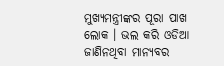ମୁଖ୍ୟମନ୍ତ୍ରୀଙ୍କର ପୂରା ପାଖ ଲୋକ । ଭଲ କରି ଓଡିଆ ଜାଣିନଥିବା ମାନ୍ୟବର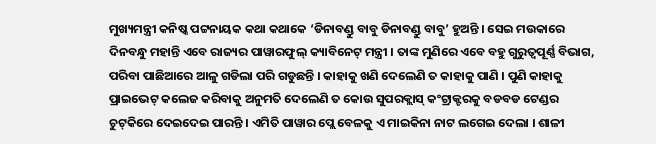ମୁଖ୍ୟମନ୍ତ୍ରୀ କନିଷ୍କ ପଟ୍ଟନାୟକ କଥା କଥାକେ ‘ଡିନାବଣ୍ଡୁ ବାବୁ ଡିନାବଣ୍ଡୁ ବାବୁ’ ହୁଅନ୍ତି । ସେଇ ମଉକାରେ ଦିନବନ୍ଧୁ ମହାନ୍ତି ଏବେ ରାଜ୍ୟର ପାୱାରଫୁଲ୍ କ୍ୟାବିନେଟ୍ ମନ୍ତ୍ରୀ । ତାଙ୍କ ମୁଣିରେ ଏବେ ବହୁ ଗୁରୁତ୍ୱପୂର୍ଣ୍ଣ ବିଭାଗ, ପରିବା ପାଛିଆରେ ଆଳୁ ଗଡିଲା ପରି ଗଡୁଛନ୍ତି । କାହାକୁ ଖଣି ଦେଲେଣି ତ କାହାକୁ ପାଣି । ପୁଣି କାହାକୁ ପ୍ରାଇଭେଟ୍ କଲେଜ କରିବାକୁ ଅନୁମତି ଦେଲେଣି ତ କୋଉ ସୁପରକ୍ଲାସ୍ କଂଟ୍ରାକ୍ଟରକୁ ବଡବଡ ଟେଣ୍ଡର ଚୁଟ୍‌କିରେ ଦେଇଦେଇ ପାରନ୍ତି । ଏମିତି ପାୱାର ପ୍ଲେ ବେଳକୁ ଏ ମାଇକିନା ନାଟ ଲଗେଇ ଦେଲା । ଶାଳୀ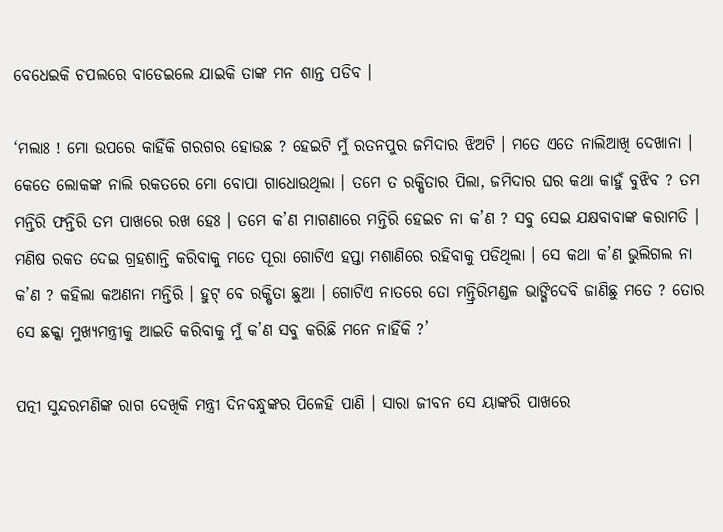ବେଧେଇକି ଚପଲରେ ବାଡେଇଲେ ଯାଇକି ତାଙ୍କ ମନ ଶାନ୍ତ ପଡିବ ।

‘ମଲାଃ ! ମୋ ଉପରେ କାହିଁକି ଗରଗର ହୋଉଛ ? ହେଇଟି ମୁଁ ରତନପୁର ଜମିଦାର ଝିଅଟି । ମତେ ଏତେ ନାଲିଆଖି ଦେଖାନା । କେତେ ଲୋକଙ୍କ ନାଲି ରକତରେ ମୋ ବୋପା ଗାଧୋଉଥିଲା । ତମେ ତ ରକ୍ଷିତାର ପିଲା, ଜମିଦାର ଘର କଥା କାହୁଁ ବୁଝିବ ? ତମ ମନ୍ତିରି ଫନ୍ତିରି ତମ ପାଖରେ ରଖ ହେଃ । ତମେ କ’ଣ ମାଗଣାରେ ମନ୍ତିରି ହେଇଚ ନା କ’ଣ ? ସବୁ ସେଇ ଯକ୍ଷବାବାଙ୍କ କରାମତି । ମଣିଷ ରକତ ଦେଇ ଗ୍ରହଶାନ୍ତି କରିବାକୁ ମତେ ପୂରା ଗୋଟିଏ ହପ୍ତା ମଶାଣିରେ ରହିବାକୁ ପଡିଥିଲା । ସେ କଥା କ’ଣ ଭୁଲିଗଲ ନା କ’ଣ ? କହିଲା କଅଣନା ମନ୍ତିରି । ହୁଟ୍ ବେ ରକ୍ଷିତା ଛୁଆ । ଗୋଟିଏ ନାତରେ ତୋ ମନ୍ତ୍ରିରିମଣ୍ଡଳ ଭାଙ୍ଗିଦେବି ଜାଣିଛୁ ମତେ ? ତୋର ସେ ଛକ୍କା ମୁଖ୍ୟମନ୍ତ୍ରୀକୁ ଆଇତି କରିବାକୁ ମୁଁ କ’ଣ ସବୁ କରିଛି ମନେ ନାହିଁକି ?’

ପତ୍ନୀ ସୁନ୍ଦରମଣିଙ୍କ ରାଗ ଦେଖିକି ମନ୍ତ୍ରୀ ଦିନବନ୍ଧୁଙ୍କର ପିଳେହି ପାଣି । ସାରା ଜୀବନ ସେ ୟାଙ୍କରି ପାଖରେ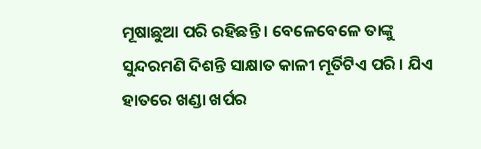ମୂଷାଛୁଆ ପରି ରହିଛନ୍ତି । ବେଳେବେଳେ ତାଙ୍କୁ ସୁନ୍ଦରମଣି ଦିଶନ୍ତି ସାକ୍ଷାତ କାଳୀ ମୂର୍ତିଟିଏ ପରି । ଯିଏ ହାତରେ ଖଣ୍ଡା ଖର୍ପର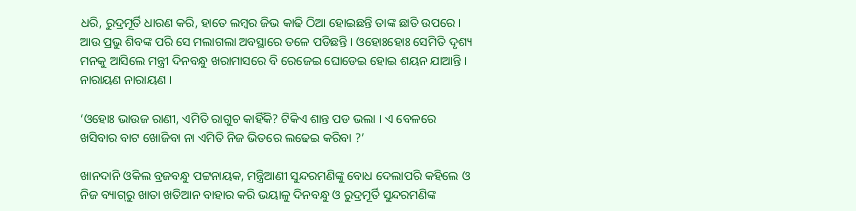ଧରି, ରୁଦ୍ରମୂର୍ତି ଧାରଣ କରି, ହାତେ ଲମ୍ବର ଜିଭ କାଢି ଠିଆ ହୋଇଛନ୍ତି ତାଙ୍କ ଛାତି ଉପରେ । ଆଉ ପ୍ରଭୁ ଶିବଙ୍କ ପରି ସେ ମଲାଗଲା ଅବସ୍ଥାରେ ତଳେ ପଡିଛନ୍ତି । ଓହୋଃହୋଃ ସେମିତି ଦୃଶ୍ୟ ମନକୁ ଆସିଲେ ମନ୍ତ୍ରୀ ଦିନବନ୍ଧୁ ଖରାମାସରେ ବି ରେଜେଇ ଘୋଡେଇ ହୋଇ ଶୟନ ଯାଆନ୍ତି । ନାରାୟଣ ନାରାୟଣ ।

‘ଓହୋଃ ଭାଉଜ ରାଣୀ, ଏମିତି ରାଗୁଚ କାହିଁକି? ଟିକିଏ ଶାନ୍ତ ପଡ ଭଲା । ଏ ବେଳରେ ଖସିବାର ବାଟ ଖୋଜିବା ନା ଏମିତି ନିଜ ଭିତରେ ଲଢେଇ କରିବା ?’

ଖାନଦାନି ଓକିଲ ବ୍ରଜବନ୍ଧୁ ପଟ୍ଟନାୟକ, ମନ୍ତ୍ରିଆଣୀ ସୁନ୍ଦରମଣିଙ୍କୁ ବୋଧ ଦେଲାପରି କହିଲେ ଓ ନିଜ ବ୍ୟାଗ୍‌ରୁ ଖାତା ଖତିଆନ ବାହାର କରି ଭୟାଳୁ ଦିନବନ୍ଧୁ ଓ ରୁଦ୍ରମୂର୍ତି ସୁନ୍ଦରମଣିଙ୍କ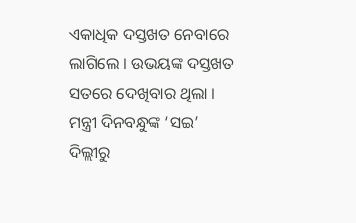ଏକାଧିକ ଦସ୍ତଖତ ନେବାରେ ଲାଗିଲେ । ଉଭୟଙ୍କ ଦସ୍ତଖତ ସତରେ ଦେଖିବାର ଥିଲା । ମନ୍ତ୍ରୀ ଦିନବନ୍ଧୁଙ୍କ ‘ସଇ’ ଦିଲ୍ଲୀରୁ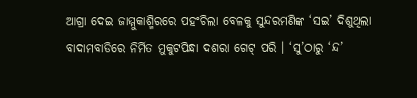ଆଗ୍ରା ଦେଇ ଜାମ୍ମୁକାଶ୍ମିରରେ ପହଂଚିଲା ବେଳକୁ ସୁନ୍ଦରମଣିଙ୍କ ‘ସଇ’ ଦିଶୁଥିଲା ବାଦାମବାଡିରେ ନିର୍ମିତ ମୁକୁଟପିନ୍ଧା ଦଶରା ଗେଟ୍ ପରି । ‘ସୁ’ଠାରୁ ‘ନ୍ଦ’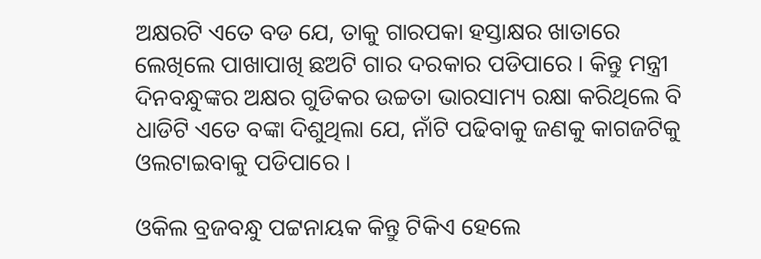ଅକ୍ଷରଟି ଏତେ ବଡ ଯେ, ତାକୁ ଗାରପକା ହସ୍ତାକ୍ଷର ଖାତାରେ ଲେଖିଲେ ପାଖାପାଖି ଛଅଟି ଗାର ଦରକାର ପଡିପାରେ । କିନ୍ତୁ ମନ୍ତ୍ରୀ ଦିନବନ୍ଧୁଙ୍କର ଅକ୍ଷର ଗୁଡିକର ଉଚ୍ଚତା ଭାରସାମ୍ୟ ରକ୍ଷା କରିଥିଲେ ବି ଧାଡିଟି ଏତେ ବଙ୍କା ଦିଶୁଥିଲା ଯେ, ନାଁଟି ପଢିବାକୁ ଜଣକୁ କାଗଜଟିକୁ ଓଲଟାଇବାକୁ ପଡିପାରେ ।

ଓକିଲ ବ୍ରଜବନ୍ଧୁ ପଟ୍ଟନାୟକ କିନ୍ତୁ ଟିକିଏ ହେଲେ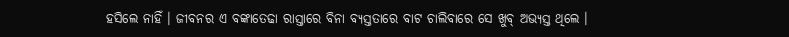ହସିଲେ ନାହିଁ । ଜୀବନର ଏ ବଙ୍କାତେଢା ରାସ୍ତାରେ ବିନା ବ୍ୟସ୍ତତାରେ ବାଟ ଚାଲିବାରେ ସେ ଖୁବ୍ ଅଭ୍ୟସ୍ତ ଥିଲେ ।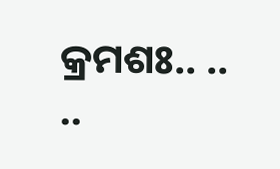କ୍ରମଶଃ.. .. ..